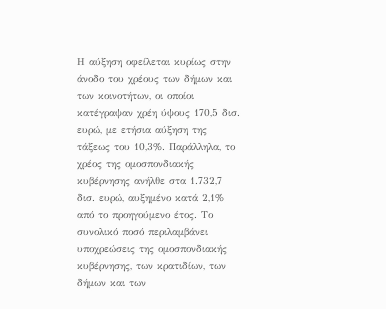Η αύξηση οφείλεται κυρίως στην άνοδο του χρέους των δήμων και των κοινοτήτων, οι οποίοι κατέγραψαν χρέη ύψους 170,5 δισ. ευρώ, με ετήσια αύξηση της τάξεως του 10,3%. Παράλληλα, το χρέος της ομοσπονδιακής κυβέρνησης ανήλθε στα 1.732,7 δισ. ευρώ, αυξημένο κατά 2,1% από το προηγούμενο έτος. Το συνολικό ποσό περιλαμβάνει υποχρεώσεις της ομοσπονδιακής κυβέρνησης, των κρατιδίων, των δήμων και των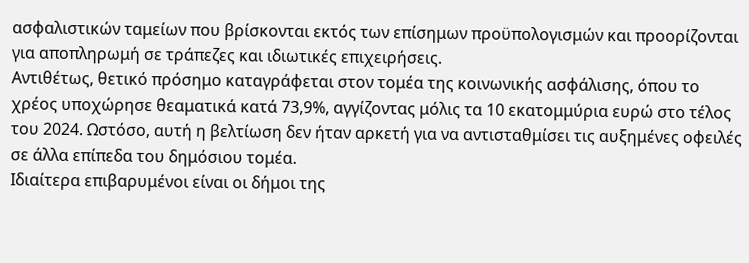ασφαλιστικών ταμείων που βρίσκονται εκτός των επίσημων προϋπολογισμών και προορίζονται για αποπληρωμή σε τράπεζες και ιδιωτικές επιχειρήσεις.
Αντιθέτως, θετικό πρόσημο καταγράφεται στον τομέα της κοινωνικής ασφάλισης, όπου το χρέος υποχώρησε θεαματικά κατά 73,9%, αγγίζοντας μόλις τα 10 εκατομμύρια ευρώ στο τέλος του 2024. Ωστόσο, αυτή η βελτίωση δεν ήταν αρκετή για να αντισταθμίσει τις αυξημένες οφειλές σε άλλα επίπεδα του δημόσιου τομέα.
Ιδιαίτερα επιβαρυμένοι είναι οι δήμοι της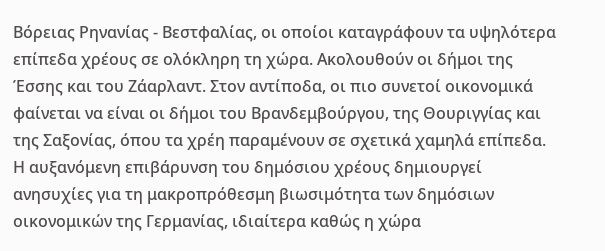Βόρειας Ρηνανίας - Βεστφαλίας, οι οποίοι καταγράφουν τα υψηλότερα επίπεδα χρέους σε ολόκληρη τη χώρα. Ακολουθούν οι δήμοι της Έσσης και του Ζάαρλαντ. Στον αντίποδα, οι πιο συνετοί οικονομικά φαίνεται να είναι οι δήμοι του Βρανδεμβούργου, της Θουριγγίας και της Σαξονίας, όπου τα χρέη παραμένουν σε σχετικά χαμηλά επίπεδα.
Η αυξανόμενη επιβάρυνση του δημόσιου χρέους δημιουργεί ανησυχίες για τη μακροπρόθεσμη βιωσιμότητα των δημόσιων οικονομικών της Γερμανίας, ιδιαίτερα καθώς η χώρα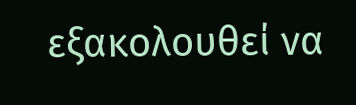εξακολουθεί να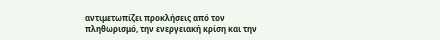αντιμετωπίζει προκλήσεις από τον πληθωρισμό, την ενεργειακή κρίση και την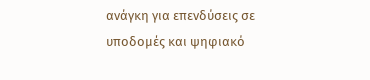ανάγκη για επενδύσεις σε υποδομές και ψηφιακό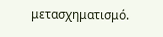μετασχηματισμό.